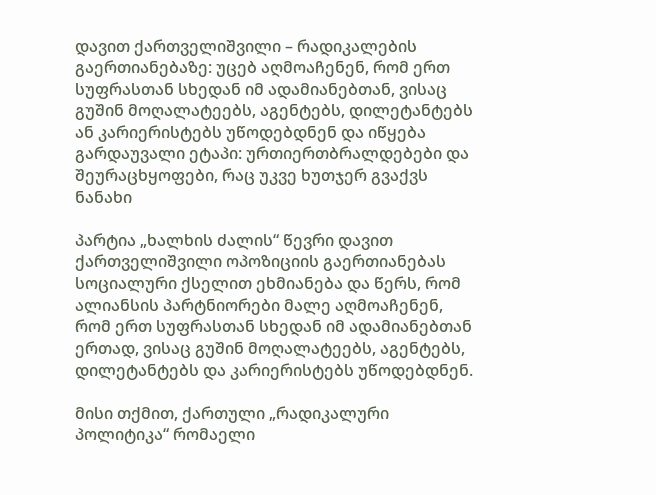დავით ქართველიშვილი – რადიკალების გაერთიანებაზე: უცებ აღმოაჩენენ, რომ ერთ სუფრასთან სხედან იმ ადამიანებთან, ვისაც გუშინ მოღალატეებს, აგენტებს, დილეტანტებს ან კარიერისტებს უწოდებდნენ და იწყება გარდაუვალი ეტაპი: ურთიერთბრალდებები და შეურაცხყოფები, რაც უკვე ხუთჯერ გვაქვს ნანახი

პარტია „ხალხის ძალის“ წევრი დავით ქართველიშვილი ოპოზიციის გაერთიანებას სოციალური ქსელით ეხმიანება და წერს, რომ ალიანსის პარტნიორები მალე აღმოაჩენენ, რომ ერთ სუფრასთან სხედან იმ ადამიანებთან ერთად, ვისაც გუშინ მოღალატეებს, აგენტებს, დილეტანტებს და კარიერისტებს უწოდებდნენ.

მისი თქმით, ქართული „რადიკალური პოლიტიკა“ რომაელი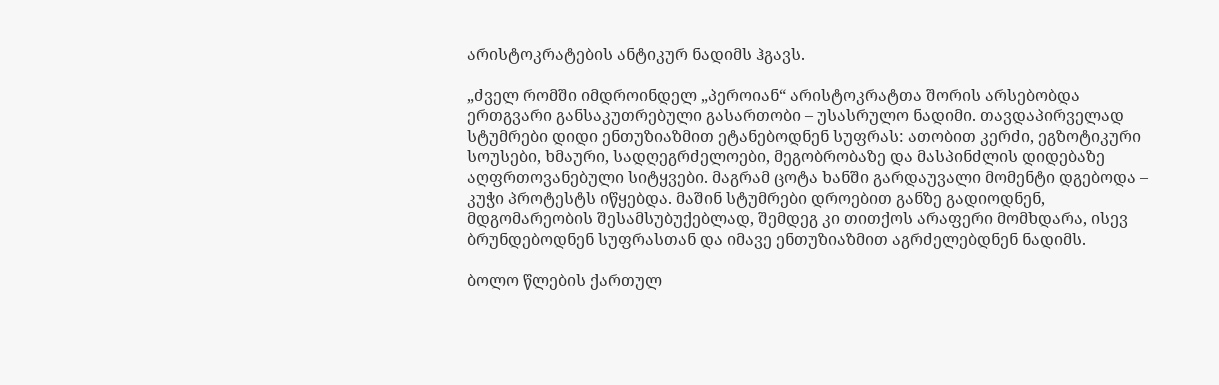არისტოკრატების ანტიკურ ნადიმს ჰგავს.

„ძველ რომში იმდროინდელ „პეროიან“ არისტოკრატთა შორის არსებობდა ერთგვარი განსაკუთრებული გასართობი – უსასრულო ნადიმი. თავდაპირველად სტუმრები დიდი ენთუზიაზმით ეტანებოდნენ სუფრას: ათობით კერძი, ეგზოტიკური სოუსები, ხმაური, სადღეგრძელოები, მეგობრობაზე და მასპინძლის დიდებაზე აღფრთოვანებული სიტყვები. მაგრამ ცოტა ხანში გარდაუვალი მომენტი დგებოდა – კუჭი პროტესტს იწყებდა. მაშინ სტუმრები დროებით განზე გადიოდნენ, მდგომარეობის შესამსუბუქებლად, შემდეგ კი თითქოს არაფერი მომხდარა, ისევ ბრუნდებოდნენ სუფრასთან და იმავე ენთუზიაზმით აგრძელებდნენ ნადიმს.

ბოლო წლების ქართულ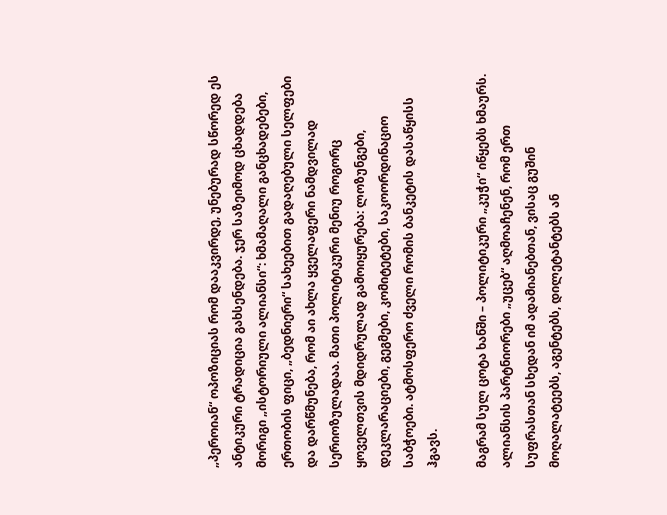„პეროიან“ ოპოზიციას რომ დააკვირდე, უნებურად სწორედ ეს ანტიკური ტრადიცია გახსენდება. ჯერ საზეიმოდ ცხადდება მორიგი „ისტორიული ალიანსი“: ხმამაღალი განცხადებები, ერთობის ფიცი, „ბედნიერი“ სახეებით გადაღებული სელფები და დარწმუნება, რომ აი ახლა ყველაფერი ნამდვილად სერიოზულადაა. მათი პოლიტიკური მენიუ როგორც ყოველთვის მდიდრულად გამოიყურება: ლოზუნგები, დეკლარაციები, გეგმები, კომიტეტები, საკოორდინაციო საბჭოები. ატმოსფერო ძველი რომის ბანკეტის დასაწყისს ჰგავს.

მაგრამ სულ ცოტა ხანში – პოლიტიკური „კუჭი“ იწყებს ხმაურს. ალიანსის პარტნიორები „უცებ“ აღმოაჩენენ, რომ ერთ სუფრასთან სხედან იმ ადამიანებთან, ვისაც გუშინ მოღალატეებს, აგენტებს, დილეტანტებს ან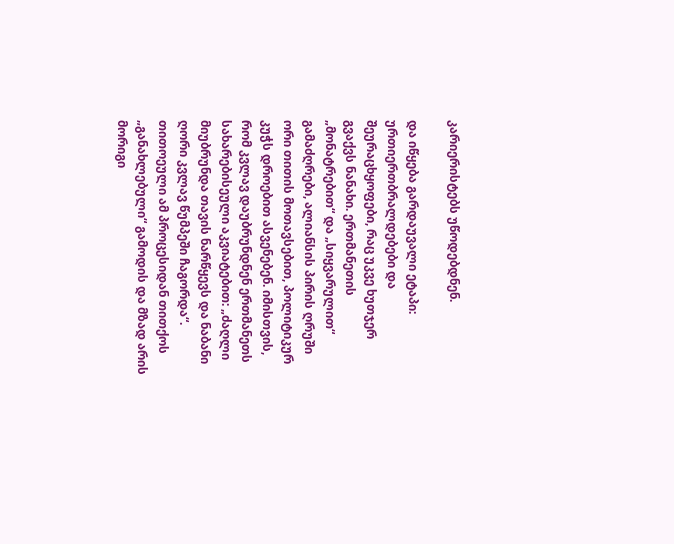კარიერისტებს უწოდებდნენ.

და იწყება გარდაუვალი ეტაპი: ურთიერთბრალდებები და შეურაცხყოფები, რაც უკვე ხუთჯერ გვაქვს ნანახი. ერთმანეთის „მონატრებით“ და „სიყვარულით“ გამაძღრები, ალიანსის პირის ღრუში ორი თითის მოთავსებით, პოლიტიკურ კუჭს დროებით ასვენებენ. იმისთვის, რომ კვლავ დაუბრუნდნენ ერთმანეთს სახარებისეული აკვიატებით: „ძაღლი მიუბრუნდა თავის ნარწყევს და ნაბანი ღორი კვლავ წუმპეში ჩაგორდა“. თითოეული ამ პროცესიდან თითქოს „განახლებული“ გამოდის და მზად არის მორიგი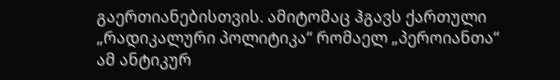გაერთიანებისთვის. ამიტომაც ჰგავს ქართული „რადიკალური პოლიტიკა“ რომაელ „პეროიანთა“ ამ ანტიკურ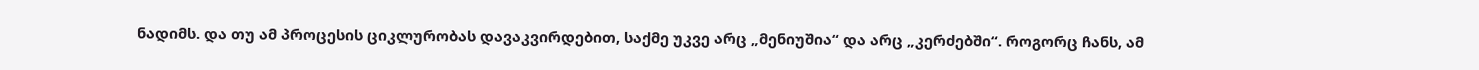ნადიმს. და თუ ამ პროცესის ციკლურობას დავაკვირდებით, საქმე უკვე არც „მენიუშია“ და არც „კერძებში“. როგორც ჩანს, ამ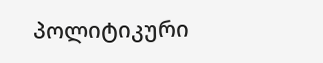პოლიტიკური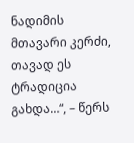ნადიმის მთავარი კერძი, თავად ეს ტრადიცია გახდა…“, – წერს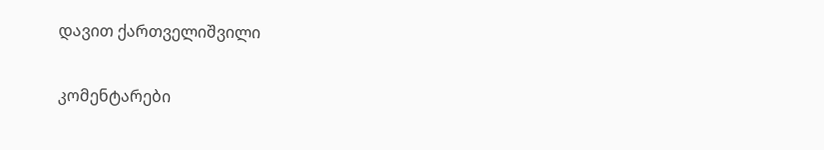დავით ქართველიშვილი

კომენტარები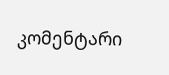კომენტარი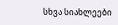სხვა სიახლეები